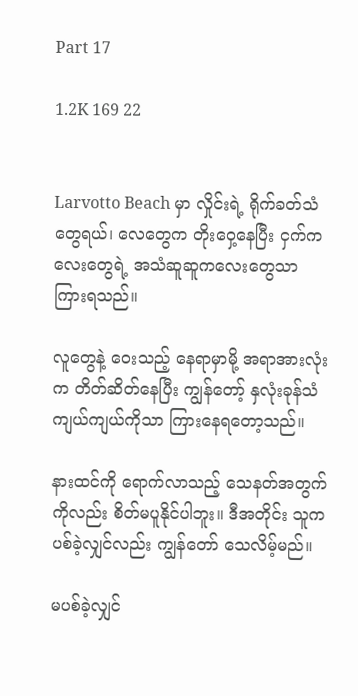Part 17

1.2K 169 22


Larvotto Beach မှာ လှိုင်းရဲ့ ရိုက်ခတ်သံတွေရယ်၊ လေတွေက တိုးဝှေ့နေပြီး ငှက်ကလေးတွေရဲ့ အသံဆူဆူကလေးတွေသာ ကြားရသည်။

လူတွေနဲ့ ဝေးသည့် နေရာမှာမို့ အရာအားလုံးက တိတ်ဆိတ်နေပြီး ကျွန်တော့် နှလုံးခုန်သံ ကျယ်ကျယ်ကိုသာ ကြားနေရတော့သည်။

နားထင်ကို ရောက်လာသည့် သေနတ်အတွက်ကိုလည်း စိတ်မပူနိုင်ပါဘူး။ ဒီအတိုင်း သူက ပစ်ခဲ့လျှင်လည်း ကျွန်တော် သေလိမ့်မည်။

မပစ်ခဲ့လျှင်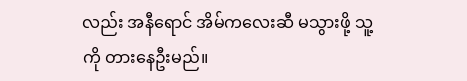လည်း အနီရောင် အိမ်ကလေးဆီ မသွားဖို့ သူ့ကို တားနေဦးမည်။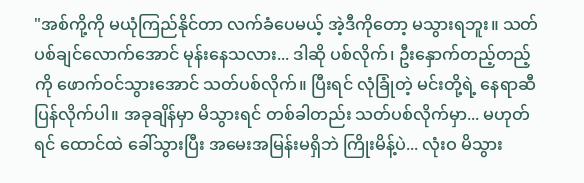"အစ်ကို့ကို မယုံကြည်နိုင်တာ လက်ခံပေမယ့် အဲ့ဒီကိုတော့ မသွားရဘူး။ သတ်ပစ်ချင်‌လောက်အောင် မုန်းနေသလား... ဒါဆို ပစ်လိုက်၊ ဦးနှောက်တည့်တည့်ကို ဖောက်ဝင်သွားအောင် သတ်ပစ်လိုက်။ ပြီးရင် လုံခြုံတဲ့ မင်းတို့ရဲ့ နေရာဆီ ပြန်လိုက်ပါ။ အခုချိန်မှာ မိသွားရင် တစ်ခါတည်း သတ်ပစ်လိုက်မှာ... မဟုတ်ရင် ထောင်ထဲ ခေါ်သွားပြီး အမေးအမြန်းမရှိဘဲ ကြိုးမိန့်ပဲ... လုံးဝ မိသွား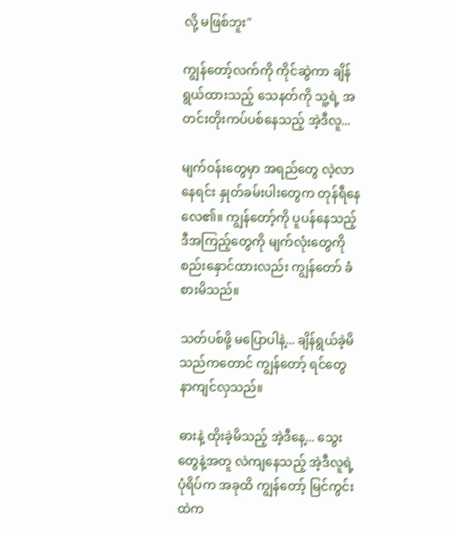လို့ မဖြစ်ဘူး"

ကျွန်တော့်လက်ကို ကိုင်ဆွဲကာ ချိန်ရွယ်ထားသည့် သေနတ်ကို သူ့ရဲ့ အတင်းတိုးကပ်ပစ်နေသည့် အဲ့ဒီလူ...

မျက်ဝန်းတွေမှာ အရည်တွေ လဲ့လာနေရင်း နှုတ်ခမ်းပါးတွေက တုန်ရီနေလေ၏။ ကျွန်တော့်ကို ပူပန်နေသည့် ဒီအကြည့်တွေကို မျက်လုံးတွေကို စည်းနှောင်ထားလည်း ကျွန်တော် ခံစားမိသည်။

သတ်ပစ်ဖို့ မပြောပါနဲ့... ချိန်ရွယ်ခဲ့မိသည်ကတောင် ကျွန်တော့် ရင်တွေ နာကျင်လှသည်။

ဓားနဲ့ ထိုးခဲ့မိသည့် အဲ့ဒီနေ့... သွေးတွေနဲ့အတူ လဲကျနေသည့် အဲ့ဒီလူရဲ့ ပုံရိပ်က အခုထိ ကျွန်တော့် မြင်ကွင်းထဲက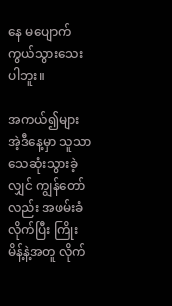နေ မပျောက်ကွယ်သွားသေးပါဘူး။

အကယ်၍များ အဲ့ဒီနေ့မှာ သူသာ သေဆုံးသွားခဲ့လျှင် ကျွန်တော်လည်း အဖမ်းခံလိုက်ပြီး ကြိုးမိန့်နဲ့အတူ လိုက်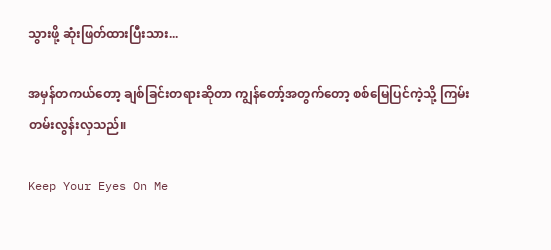သွားဖို့ ဆုံးဖြတ်ထားပြီးသား...

အမှန်တကယ်တော့ ချစ်ခြင်းတရားဆိုတာ ကျွန်တော့်အတွက်တော့ စစ်မြေပြင်ကဲ့သို့ ကြမ်းတမ်းလွန်းလှသည်။

Keep Your Eyes On Me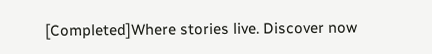[Completed]Where stories live. Discover now